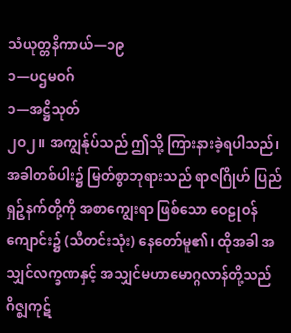သံယုတ္တနိကာယ်—၁၉
၁—ပဌမဝဂ်
၁—အဋ္ဌိသုတ်
၂ဝ၂။ အကျွန်ုပ်သည် ဤသို့ ကြားနားခဲ့ရပါသည်၊ အခါတစ်ပါး၌ မြတ်စွာဘုရားသည် ရာဇဂြိုဟ် ပြည် ရှဉ့်နက်တို့ကို အစာကျွေးရာ ဖြစ်သော ဝေဠုဝန်ကျောင်း၌ (သီတင်းသုံး) နေတော်မူ၏၊ ထိုအခါ အသျှင်လက္ခဏနှင့် အသျှင်မဟာမောဂ္ဂလာန်တို့သည် ဂိဇ္ဈကုဋ်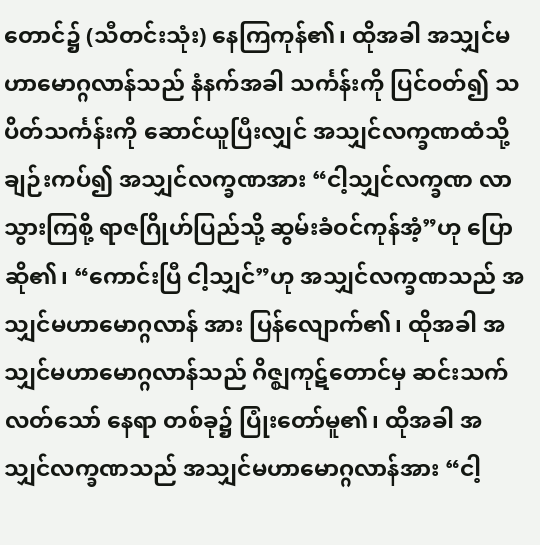တောင်၌ (သီတင်းသုံး) နေကြကုန်၏၊ ထိုအခါ အသျှင်မဟာမောဂ္ဂလာန်သည် နံနက်အခါ သင်္ကန်းကို ပြင်ဝတ်၍ သပိတ်သင်္ကန်းကို ဆောင်ယူပြီးလျှင် အသျှင်လက္ခဏထံသို့ ချဉ်းကပ်၍ အသျှင်လက္ခဏအား “ငါ့သျှင်လက္ခဏ လာသွားကြစို့ ရာဇဂြိုဟ်ပြည်သို့ ဆွမ်းခံဝင်ကုန်အံ့”ဟု ပြောဆို၏၊ “ကောင်းပြီ ငါ့သျှင်”ဟု အသျှင်လက္ခဏသည် အသျှင်မဟာမောဂ္ဂလာန် အား ပြန်လျောက်၏၊ ထိုအခါ အသျှင်မဟာမောဂ္ဂလာန်သည် ဂိဇ္ဈကုဋ်တောင်မှ ဆင်းသက်လတ်သော် နေရာ တစ်ခု၌ ပြုံးတော်မူ၏၊ ထိုအခါ အသျှင်လက္ခဏသည် အသျှင်မဟာမောဂ္ဂလာန်အား “ငါ့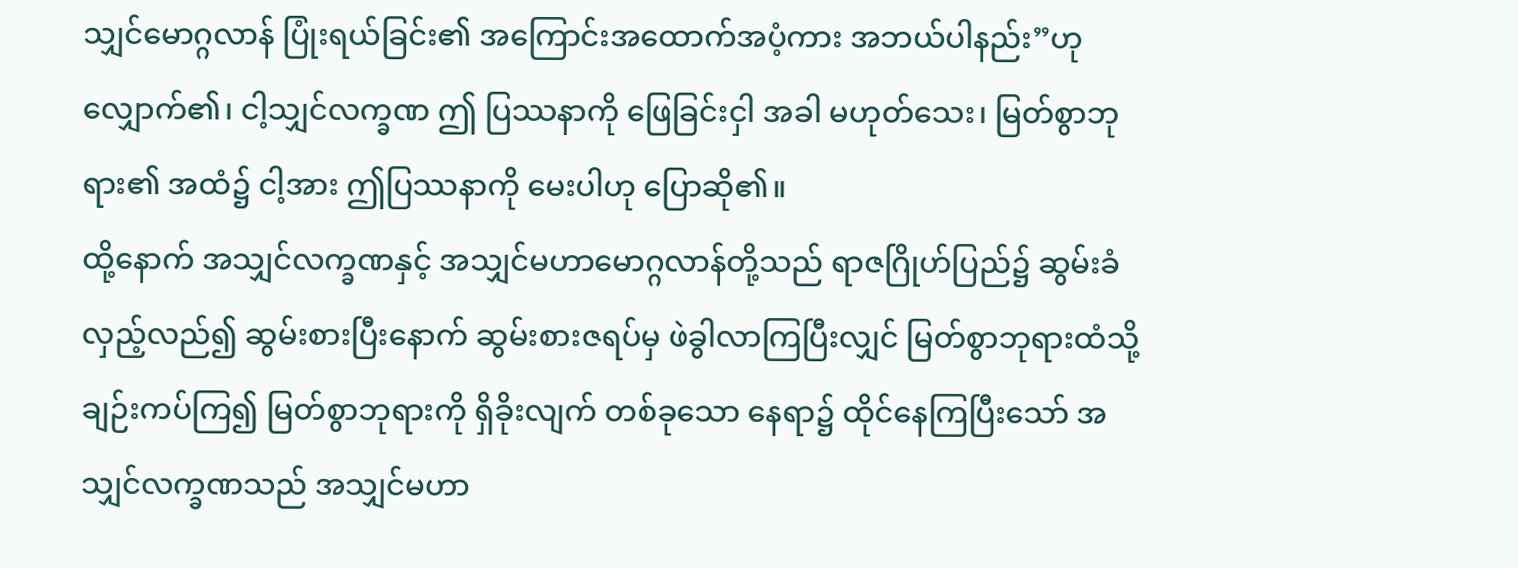သျှင်မောဂ္ဂလာန် ပြုံးရယ်ခြင်း၏ အကြောင်းအထောက်အပံ့ကား အဘယ်ပါနည်း”ဟု လျှောက်၏၊ ငါ့သျှင်လက္ခဏ ဤ ပြဿနာကို ဖြေခြင်းငှါ အခါ မဟုတ်သေး၊ မြတ်စွာဘုရား၏ အထံ၌ ငါ့အား ဤပြဿနာကို မေးပါဟု ပြောဆို၏။
ထို့နောက် အသျှင်လက္ခဏနှင့် အသျှင်မဟာမောဂ္ဂလာန်တို့သည် ရာဇဂြိုဟ်ပြည်၌ ဆွမ်းခံလှည့်လည်၍ ဆွမ်းစားပြီးနောက် ဆွမ်းစားဇရပ်မှ ဖဲခွါလာကြပြီးလျှင် မြတ်စွာဘုရားထံသို့ ချဉ်းကပ်ကြ၍ မြတ်စွာဘုရားကို ရှိခိုးလျက် တစ်ခုသော နေရာ၌ ထိုင်နေကြပြီးသော် အသျှင်လက္ခဏသည် အသျှင်မဟာ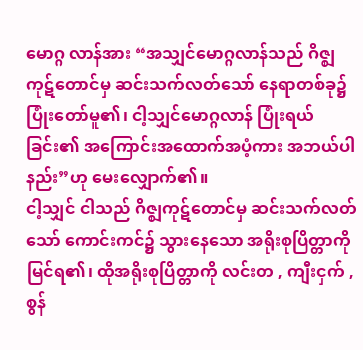မောဂ္ဂ လာန်အား “အသျှင်မောဂ္ဂလာန်သည် ဂိဇ္ဈ ကုဋ်တောင်မှ ဆင်းသက်လတ်သော် နေရာတစ်ခု၌ ပြုံးတော်မူ၏၊ ငါ့သျှင်မောဂ္ဂလာန် ပြုံးရယ်ခြင်း၏ အကြောင်းအထောက်အပံ့ကား အဘယ်ပါနည်း”ဟု မေးလျှောက်၏။
ငါ့သျှင် ငါသည် ဂိဇ္ဈကုဋ်တောင်မှ ဆင်းသက်လတ်သော် ကောင်းကင်၌ သွားနေသော အရိုးစုပြိတ္တာကို မြင်ရ၏၊ ထိုအရိုးစုပြိတ္တာကို လင်းတ , ကျီးငှက် , စွန်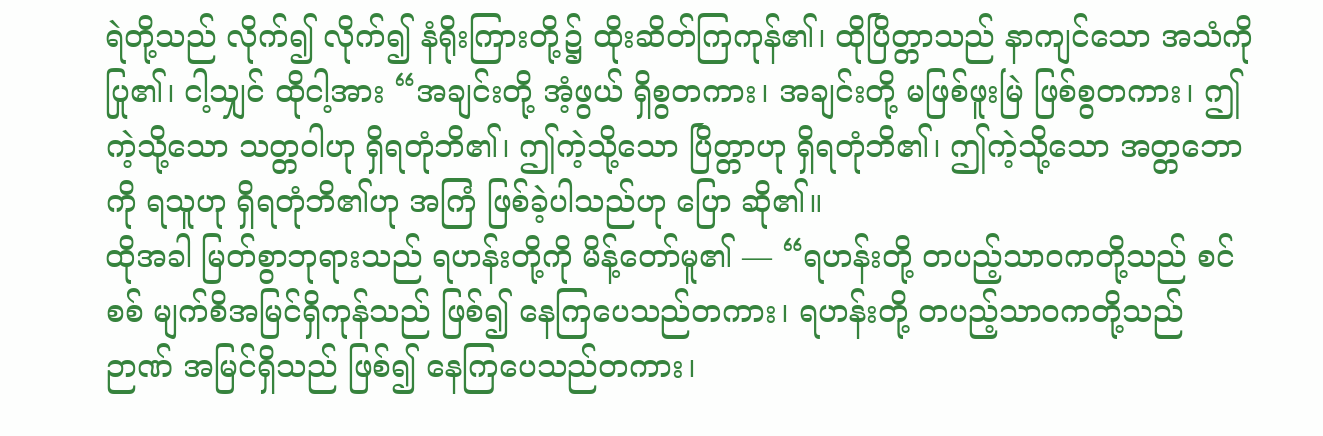ရဲတို့သည် လိုက်၍ လိုက်၍ နံရိုးကြားတို့၌ ထိုးဆိတ်ကြကုန်၏၊ ထိုပြိတ္တာသည် နာကျင်သော အသံကို ပြု၏၊ ငါ့သျှင် ထိုငါ့အား “အချင်းတို့ အံ့ဖွယ် ရှိစွတကား၊ အချင်းတို့ မဖြစ်ဖူးမြဲ ဖြစ်စွတကား၊ ဤကဲ့သို့သော သတ္တဝါဟု ရှိရတုံဘိ၏၊ ဤကဲ့သို့သော ပြိတ္တာဟု ရှိရတုံဘိ၏၊ ဤကဲ့သို့သော အတ္တဘောကို ရသူဟု ရှိရတုံဘိ၏ဟု အကြံ ဖြစ်ခဲ့ပါသည်ဟု ပြော ဆို၏။
ထိုအခါ မြတ်စွာဘုရားသည် ရဟန်းတို့ကို မိန့်တော်မူ၏ — “ရဟန်းတို့ တပည့်သာဝကတို့သည် စင်စစ် မျက်စိအမြင်ရှိကုန်သည် ဖြစ်၍ နေကြပေသည်တကား၊ ရဟန်းတို့ တပည့်သာဝကတို့သည် ဉာဏ် အမြင်ရှိသည် ဖြစ်၍ နေကြပေသည်တကား၊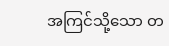အကြင်သို့သော တ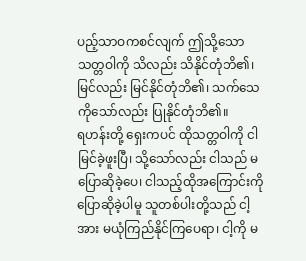ပည့်သာဝကစင်လျက် ဤသို့သော သတ္တဝါကို သိလည်း သိနိုင်တုံဘိ၏၊ မြင်လည်း မြင်နိုင်တုံဘိ၏၊ သက်သေကိုသော်လည်း ပြုနိုင်တုံဘိ၏။
ရဟန်းတို့ ရှေးကပင် ထိုသတ္တဝါကို ငါ မြင်ခဲ့ဖူးပြီ၊ သို့သော်လည်း ငါသည် မပြောဆိုခဲ့ပေ၊ ငါသည့်ထိုအကြောင်းကို ပြောဆိုခဲ့ပါမူ သူတစ်ပါးတို့သည် ငါ့အား မယုံကြည်နိုင်ကြပေရာ၊ ငါ့ကို မ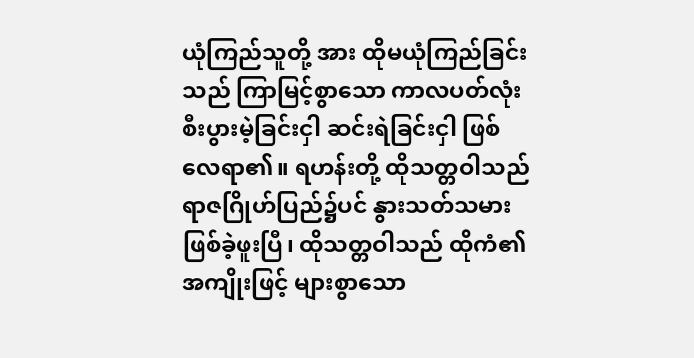ယုံကြည်သူတို့ အား ထိုမယုံကြည်ခြင်းသည် ကြာမြင့်စွာသော ကာလပတ်လုံး စီးပွားမဲ့ခြင်းငှါ ဆင်းရဲခြင်းငှါ ဖြစ်လေရာ၏။ ရဟန်းတို့ ထိုသတ္တဝါသည် ရာဇဂြိုဟ်ပြည်၌ပင် နွားသတ်သမား ဖြစ်ခဲ့ဖူးပြီ၊ ထိုသတ္တဝါသည် ထိုကံ၏ အကျိုးဖြင့် များစွာသော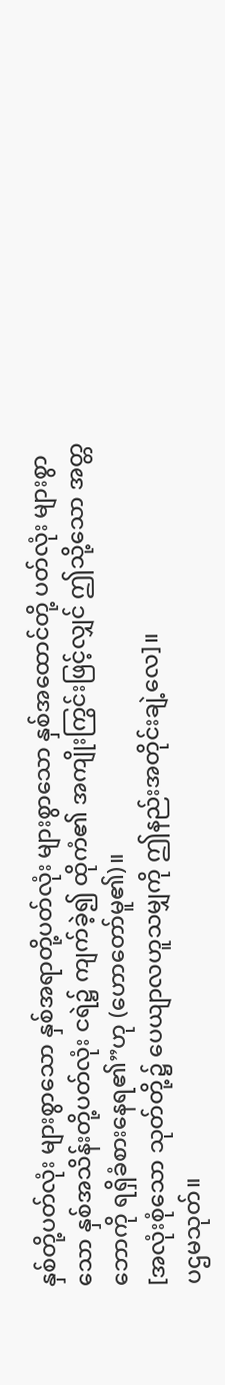နှစ်တို့ပတ်လုံး များစွာသော နှစ်အရာတို့ပတ်လုံး များစွာသော နှစ်အထောင်တို့ ပတ်လုံး များစွာသော နှစ်အသိန်းတို့ပတ်လုံး ငရဲ၌ ကျက်ခဲ့၍ ထိုကံ၏ အကျိုးကြွင်းဖြင့်လျှင် ဤသို့သော အတ္တဘောကို ရရှိခံစားနေရ၏”ဟု (ဟောတော်မူ၏)။
[အလုံးစုံသော သုတ်တို့၌ ပေယျာလဟူသမျှကို ဤနည်းအတိုင်းချဲ့လေ]။
ပဌမသုတ်။